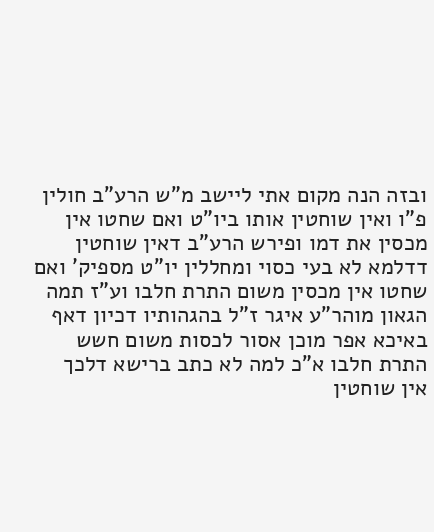ובזה הנה מקום אתי ליישב מ"ש הרע"ב חולין פ"ו ואין שוחטין אותו ביו"ט ואם שחטו אין מכסין את דמו ופירש הרע"ב דאין שוחטין דדלמא לא בעי כסוי ומחללין יו"ט מספיק' ואם שחטו אין מכסין משום התרת חלבו וע"ז תמה הגאון מוהר"ע איגר ז"ל בהגהותיו דכיון דאף באיכא אפר מוכן אסור לכסות משום חשש התרת חלבו א"כ למה לא כתב ברישא דלכך אין שוחטין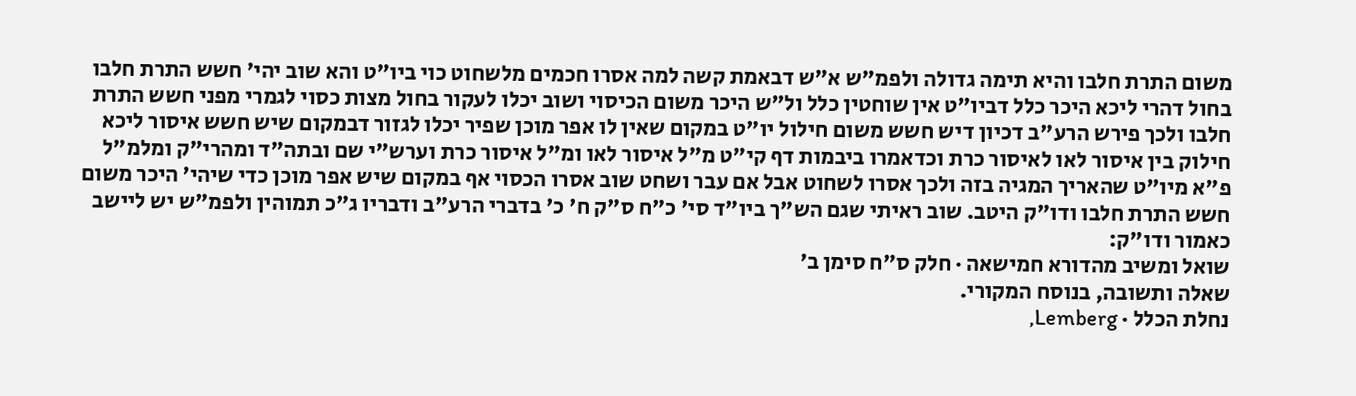משום התרת חלבו והיא תימה גדולה ולפמ"ש א"ש דבאמת קשה למה אסרו חכמים מלשחוט כוי ביו"ט והא שוב יהי' חשש התרת חלבו בחול דהרי ליכא היכר כלל דביו"ט אין שוחטין כלל ול"ש היכר משום הכיסוי ושוב יכלו לעקור בחול מצות כסוי לגמרי מפני חשש התרת חלבו ולכך פירש הרע"ב דכיון דיש חשש משום חילול יו"ט במקום שאין לו אפר מוכן שפיר יכלו לגזור דבמקום שיש חשש איסור ליכא חילוק בין איסור לאו לאיסור כרת וכדאמרו ביבמות דף קי"ט מ"ל איסור לאו ומ"ל איסור כרת וערש"י שם ובתה"ד ומהרי"ק ומלמ"ל פ"א מיו"ט שהאריך המגיה בזה ולכך אסרו לשחוט אבל אם עבר ושחט שוב אסרו הכסוי אף במקום שיש אפר מוכן כדי שיהי' היכר משום חשש התרת חלבו ודו"ק היטב. שוב ראיתי שגם הש"ך ביו"ד סי' כ"ח ס"ק ח' כ' בדברי הרע"ב ודבריו ג"כ תמוהין ולפמ"ש יש ליישב כאמור ודו"ק:
שואל ומשיב מהדורא חמישאה · חלק ס״ח סימן ב׳
שאלה ותשובה, בנוסח המקורי.
נחלת הכלל · Lemberg,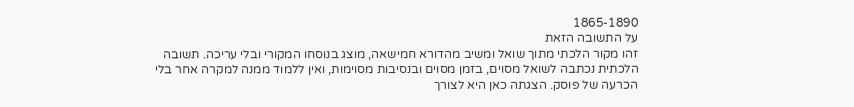1865-1890
על התשובה הזאת
זהו מקור הלכתי מתוך שואל ומשיב מהדורא חמישאה, מוצג בנוסחו המקורי ובלי עריכה. תשובה הלכתית נכתבה לשואל מסוים, בזמן מסוים ובנסיבות מסוימות, ואין ללמוד ממנה למקרה אחר בלי הכרעה של פוסק. הצגתה כאן היא לצורך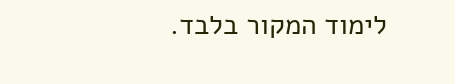לימוד המקור בלבד.